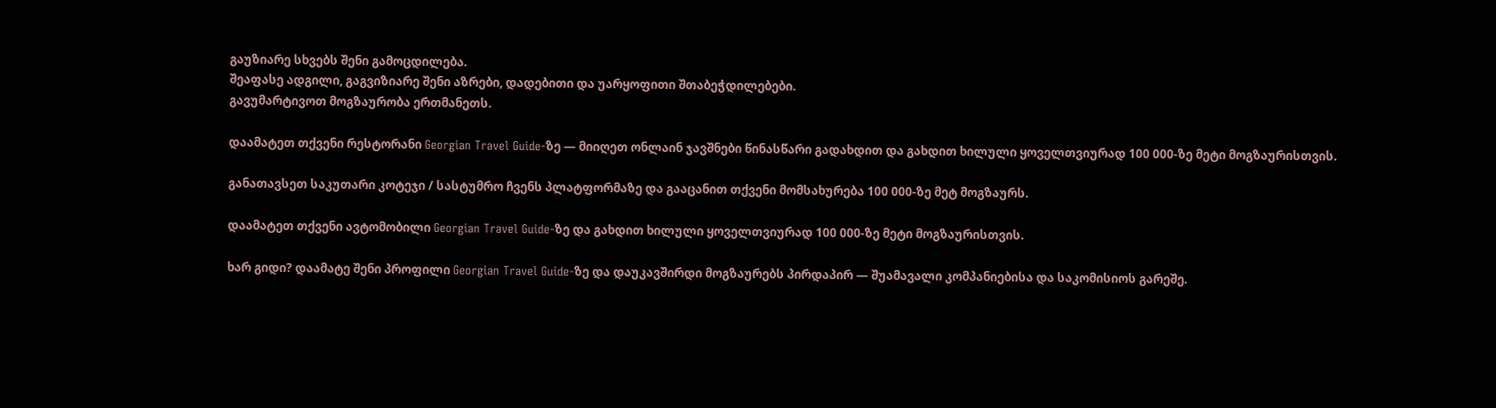გაუზიარე სხვებს შენი გამოცდილება.
შეაფასე ადგილი, გაგვიზიარე შენი აზრები, დადებითი და უარყოფითი შთაბეჭდილებები.
გავუმარტივოთ მოგზაურობა ერთმანეთს.

დაამატეთ თქვენი რესტორანი Georgian Travel Guide-ზე — მიიღეთ ონლაინ ჯავშნები წინასწარი გადახდით და გახდით ხილული ყოველთვიურად 100 000-ზე მეტი მოგზაურისთვის.

განათავსეთ საკუთარი კოტეჯი / სასტუმრო ჩვენს პლატფორმაზე და გააცანით თქვენი მომსახურება 100 000-ზე მეტ მოგზაურს.

დაამატეთ თქვენი ავტომობილი Georgian Travel Guide-ზე და გახდით ხილული ყოველთვიურად 100 000-ზე მეტი მოგზაურისთვის.

ხარ გიდი? დაამატე შენი პროფილი Georgian Travel Guide-ზე და დაუკავშირდი მოგზაურებს პირდაპირ — შუამავალი კომპანიებისა და საკომისიოს გარეშე.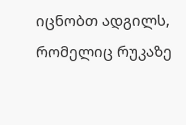იცნობთ ადგილს, რომელიც რუკაზე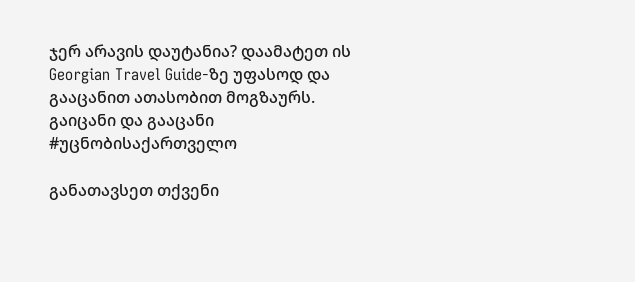ჯერ არავის დაუტანია? დაამატეთ ის Georgian Travel Guide-ზე უფასოდ და გააცანით ათასობით მოგზაურს. გაიცანი და გააცანი #უცნობისაქართველო

განათავსეთ თქვენი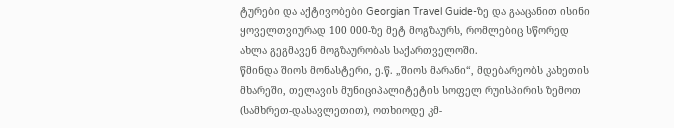ტურები და აქტივობები Georgian Travel Guide-ზე და გააცანით ისინი ყოველთვიურად 100 000-ზე მეტ მოგზაურს, რომლებიც სწორედ ახლა გეგმავენ მოგზაურობას საქართველოში.
წმინდა შიოს მონასტერი, ე.წ. „შიოს მარანი“, მდებარეობს კახეთის მხარეში, თელავის მუნიციპალიტეტის სოფელ რუისპირის ზემოთ (სამხრეთ-დასავლეთით), ოთხიოდე კმ-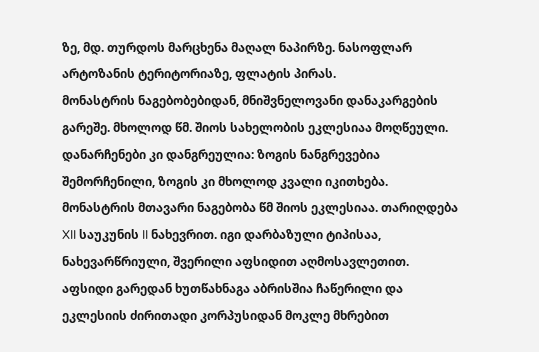ზე, მდ. თურდოს მარცხენა მაღალ ნაპირზე. ნასოფლარ არტოზანის ტერიტორიაზე, ფლატის პირას.
მონასტრის ნაგებობებიდან, მნიშვნელოვანი დანაკარგების გარეშე. მხოლოდ წმ. შიოს სახელობის ეკლესიაა მოღწეული. დანარჩენები კი დანგრეულია: ზოგის ნანგრევებია შემორჩენილი, ზოგის კი მხოლოდ კვალი იკითხება. მონასტრის მთავარი ნაგებობა წმ შიოს ეკლესიაა. თარიღდება XII საუკუნის II ნახევრით. იგი დარბაზული ტიპისაა, ნახევარწრიული, შვერილი აფსიდით აღმოსავლეთით. აფსიდი გარედან ხუთწახნაგა აბრისშია ჩაწერილი და ეკლესიის ძირითადი კორპუსიდან მოკლე მხრებით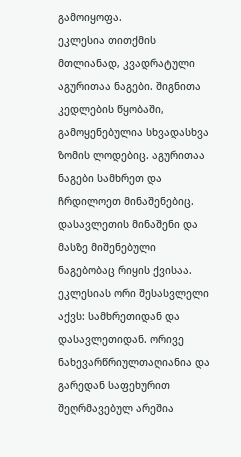გამოიყოფა.
ეკლესია თითქმის მთლიანად, კვადრატული აგურითაა ნაგები. შიგნითა კედლების წყობაში, გამოყენებულია სხვადასხვა ზომის ლოდებიც. აგურითაა ნაგები სამხრეთ და ჩრდილოეთ მინაშენებიც. დასავლეთის მინაშენი და მასზე მიშენებული ნაგებობაც რიყის ქვისაა.
ეკლესიას ორი შესასვლელი აქვს: სამხრეთიდან და დასავლეთიდან. ორივე ნახევარწრიულთაღიანია და გარედან საფეხურით შეღრმავებულ არეშია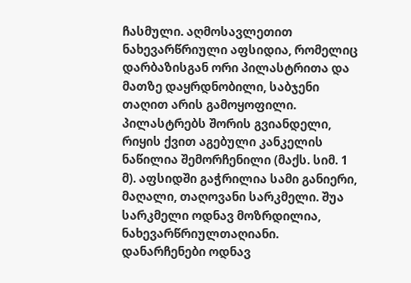ჩასმული. აღმოსავლეთით ნახევარწრიული აფსიდია, რომელიც დარბაზისგან ორი პილასტრითა და მათზე დაყრდნობილი, საბჯენი თაღით არის გამოყოფილი. პილასტრებს შორის გვიანდელი, რიყის ქვით აგებული კანკელის ნაწილია შემორჩენილი (მაქს. სიმ. 1 მ). აფსიდში გაჭრილია სამი განიერი, მაღალი, თაღოვანი სარკმელი. შუა სარკმელი ოდნავ მოზრდილია, ნახევარწრიულთაღიანი. დანარჩენები ოდნავ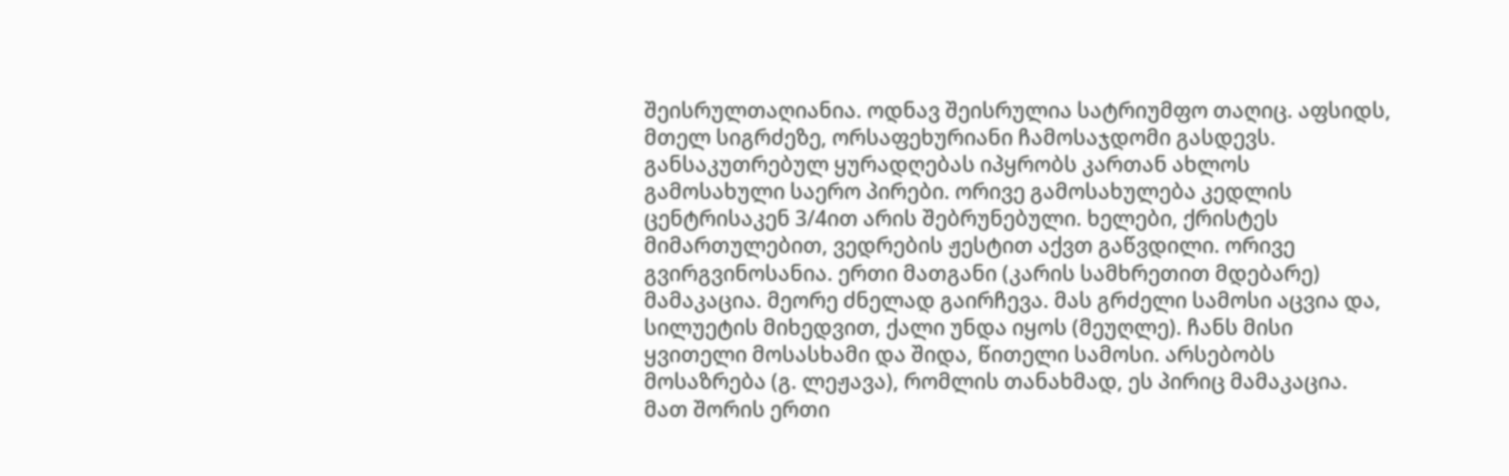შეისრულთაღიანია. ოდნავ შეისრულია სატრიუმფო თაღიც. აფსიდს, მთელ სიგრძეზე, ორსაფეხურიანი ჩამოსაჯდომი გასდევს.
განსაკუთრებულ ყურადღებას იპყრობს კართან ახლოს გამოსახული საერო პირები. ორივე გამოსახულება კედლის ცენტრისაკენ 3/4ით არის შებრუნებული. ხელები, ქრისტეს მიმართულებით, ვედრების ჟესტით აქვთ გაწვდილი. ორივე გვირგვინოსანია. ერთი მათგანი (კარის სამხრეთით მდებარე) მამაკაცია. მეორე ძნელად გაირჩევა. მას გრძელი სამოსი აცვია და, სილუეტის მიხედვით, ქალი უნდა იყოს (მეუღლე). ჩანს მისი ყვითელი მოსასხამი და შიდა, წითელი სამოსი. არსებობს მოსაზრება (გ. ლეჟავა), რომლის თანახმად, ეს პირიც მამაკაცია. მათ შორის ერთი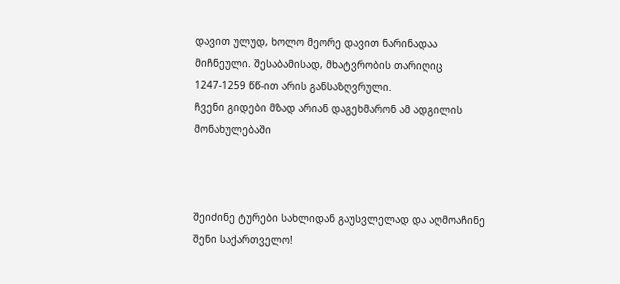დავით ულუდ, ხოლო მეორე დავით ნარინადაა მიჩნეული. შესაბამისად, მხატვრობის თარიღიც 1247-1259 წწ-ით არის განსაზღვრული.
ჩვენი გიდები მზად არიან დაგეხმარონ ამ ადგილის მონახულებაში



შეიძინე ტურები სახლიდან გაუსვლელად და აღმოაჩინე შენი საქართველო!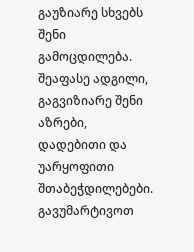გაუზიარე სხვებს შენი გამოცდილება.
შეაფასე ადგილი, გაგვიზიარე შენი აზრები, დადებითი და უარყოფითი შთაბეჭდილებები.
გავუმარტივოთ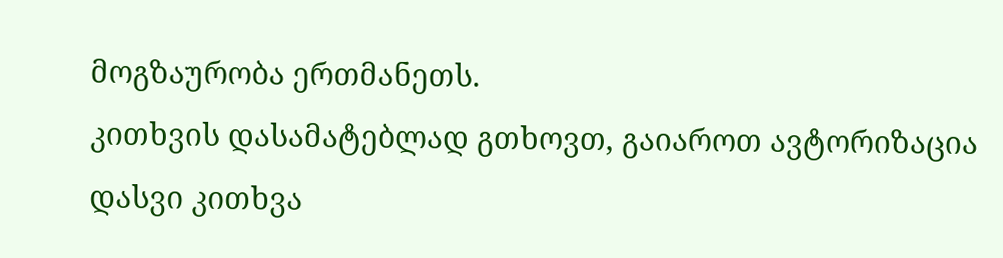მოგზაურობა ერთმანეთს.
კითხვის დასამატებლად გთხოვთ, გაიაროთ ავტორიზაცია
დასვი კითხვა